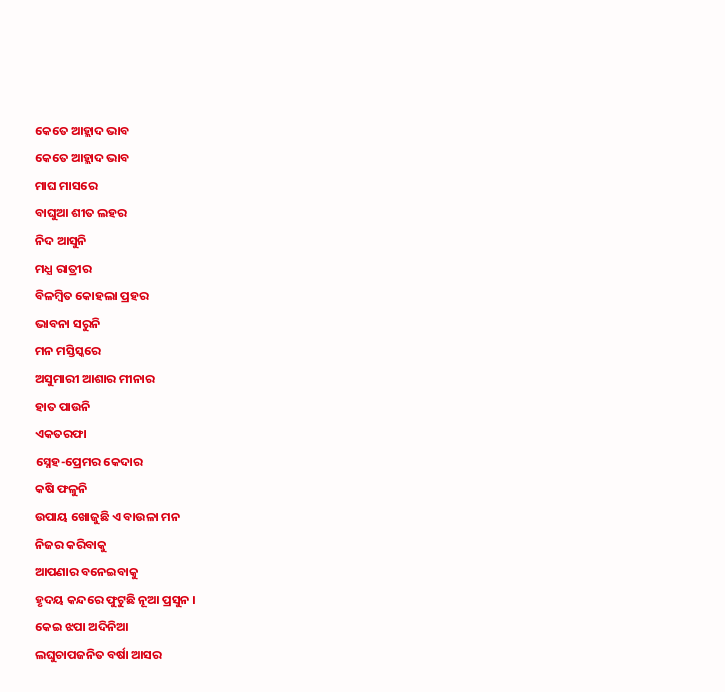କେତେ ଆହ୍ଲାଦ ଭାବ
କେତେ ଆହ୍ଲାଦ ଭାବ
ମାଘ ମାସରେ
ବାଘୁଆ ଶୀତ ଲହର
ନିଦ ଆସୁନି
ମଧ୍ଯ ରାତ୍ରୀର
ବିଳମ୍ବିତ କୋହଲା ପ୍ରହର
ଭାବନା ସରୁନି
ମନ ମସ୍ତିସ୍କରେ
ଅସୁମାରୀ ଆଶାର ମୀନାର
ହାତ ପାଉନି
ଏକତରଫା
ସ୍ନେହ-ପ୍ରେମର କେଦାର
କଷି ଫଳୁନି
ଉପାୟ ଖୋଜୁଛି ଏ ବାଉଳା ମନ
ନିଜର କରିବାକୁ
ଆପଣାର ବନେଇବାକୁ
ହୃଦୟ କନ୍ଦରେ ଫୁଟୁଛି ନୂଆ ପ୍ରସୁନ ।
କେଇ ଝପା ଅଦିନିଆ
ଲଘୁଚାପଜନିତ ବର୍ଷା ଆସର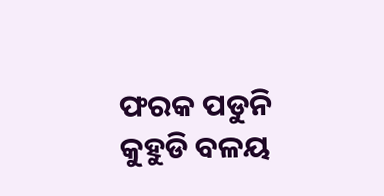ଫରକ ପଡୁନି
କୁହୁଡି ବଳୟ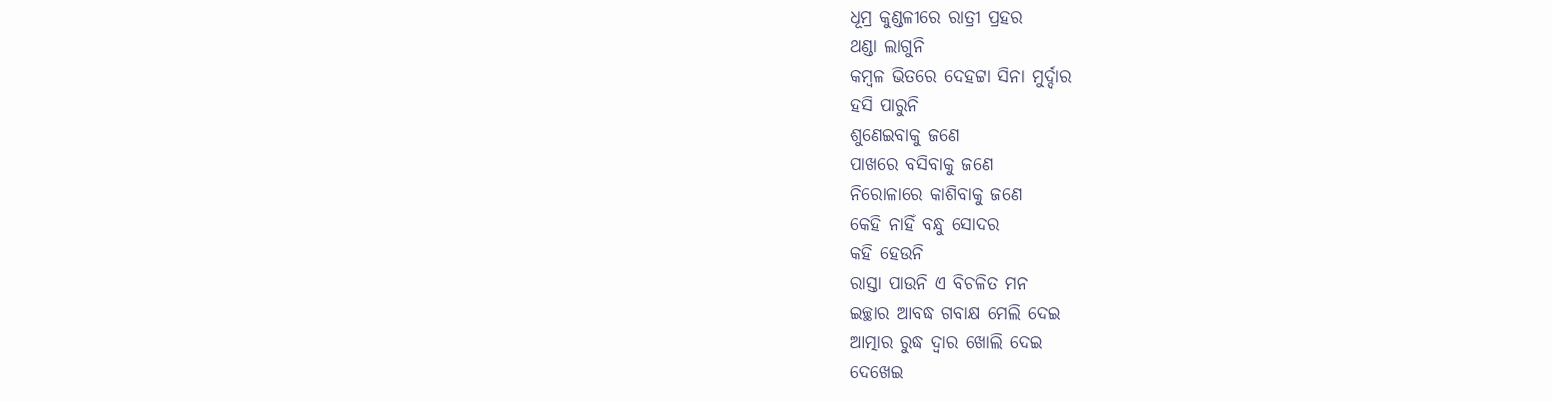ଧୂମ୍ର କୁଣ୍ଡଳୀରେ ରାତ୍ରୀ ପ୍ରହର
ଥଣ୍ଡା ଲାଗୁନି
କମ୍ବଳ ଭିତରେ ଦେହଟ୍ଟା ସିନା ମୁର୍ଦ୍ଦାର
ହସି ପାରୁନି
ଶୁଣେଇବାକୁ ଜଣେ
ପାଖରେ ବସିବାକୁ ଜଣେ
ନିରୋଳାରେ କାଶିବାକୁ ଜଣେ
କେହି ନାହିଁ ବନ୍ଧୁ ସୋଦର
କହି ହେଉନି
ରାସ୍ତା ପାଉନି ଏ ବିଚଳିତ ମନ
ଇଚ୍ଛାର ଆବଦ୍ଧ ଗବାକ୍ଷ ମେଲି ଦେଇ
ଆତ୍ମାର ରୁଦ୍ଧ ଦ୍ଵାର ଖୋଲି ଦେଇ
ଦେଖେଇ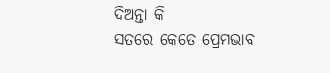ଦିଅନ୍ତା କି
ସତରେ କେତେ ପ୍ରେମଭାବ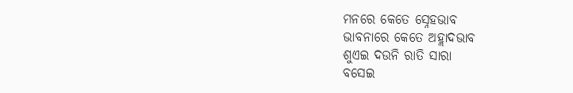ମନରେ କେତେ ସ୍ନେହଭାବ
ଭାବନାରେ କେତେ ଅହ୍ଲାଦଭାବ
ଶୁଏଇ ଦଉନି ରାତି ସାରା
ବସେଇ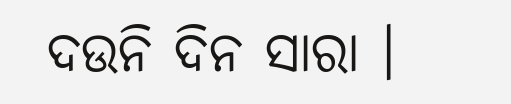ଦଉନି ଦିନ ସାରା ।